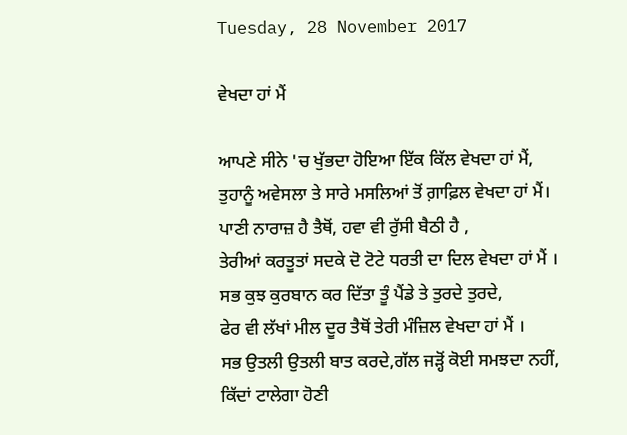Tuesday, 28 November 2017

ਵੇਖਦਾ ਹਾਂ ਮੈਂ

ਆਪਣੇ ਸੀਨੇ 'ਚ ਖੁੱਭਦਾ ਹੋਇਆ ਇੱਕ ਕਿੱਲ ਵੇਖਦਾ ਹਾਂ ਮੈਂ,
ਤੁਹਾਨੂੰ ਅਵੇਸਲਾ ਤੇ ਸਾਰੇ ਮਸਲਿਆਂ ਤੋਂ ਗ਼ਾਫ਼ਿਲ ਵੇਖਦਾ ਹਾਂ ਮੈਂ।
ਪਾਣੀ ਨਾਰਾਜ਼ ਹੈ ਤੈਥੋਂ, ਹਵਾ ਵੀ ਰੁੱਸੀ ਬੈਠੀ ਹੈ ,
ਤੇਰੀਆਂ ਕਰਤੂਤਾਂ ਸਦਕੇ ਦੋ ਟੋਟੇ ਧਰਤੀ ਦਾ ਦਿਲ ਵੇਖਦਾ ਹਾਂ ਮੈਂ ।
ਸਭ ਕੁਝ ਕੁਰਬਾਨ ਕਰ ਦਿੱਤਾ ਤੂੰ ਪੈਂਡੇ ਤੇ ਤੁਰਦੇ ਤੁਰਦੇ,
ਫੇਰ ਵੀ ਲੱਖਾਂ ਮੀਲ ਦੂਰ ਤੈਥੋਂ ਤੇਰੀ ਮੰਜ਼ਿਲ ਵੇਖਦਾ ਹਾਂ ਮੈਂ ।
ਸਭ ਉਤਲੀ ਉਤਲੀ ਬਾਤ ਕਰਦੇ,ਗੱਲ ਜੜ੍ਹੋਂ ਕੋਈ ਸਮਝਦਾ ਨਹੀਂ,
ਕਿੱਦਾਂ ਟਾਲੇਗਾ ਹੋਣੀ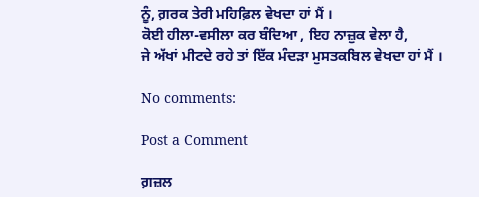ਨੂੰ, ਗ਼ਰਕ ਤੇਰੀ ਮਹਿਫ਼ਿਲ ਵੇਖਦਾ ਹਾਂ ਮੈਂ ।
ਕੋਈ ਹੀਲਾ-ਵਸੀਲਾ ਕਰ ਬੰਦਿਆ , ਇਹ ਨਾਜ਼ੁਕ ਵੇਲਾ ਹੈ,
ਜੇ ਅੱਖਾਂ ਮੀਟਦੇ ਰਹੇ ਤਾਂ ਇੱਕ ਮੰਦੜਾ ਮੁਸਤਕਬਿਲ ਵੇਖਦਾ ਹਾਂ ਮੈਂ ।

No comments:

Post a Comment

ਗ਼ਜ਼ਲ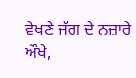ਵੇਖਣੇ ਜੱਗ ਦੇ ਨਜ਼ਾਰੇ ਔਖੇ,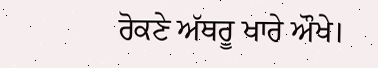ਰੋਕਣੇ ਅੱਥਰੂ ਖਾਰੇ ਔਖੇ।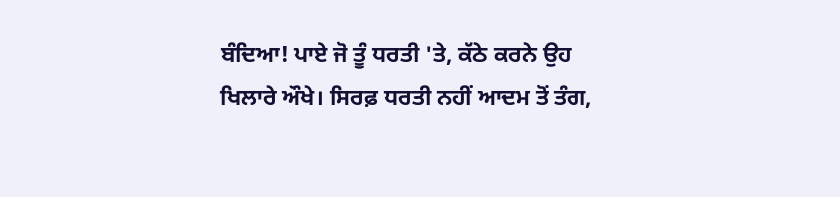ਬੰਦਿਆ! ਪਾਏ ਜੋ ਤੂੰ ਧਰਤੀ 'ਤੇ, ਕੱਠੇ ਕਰਨੇ ਉਹ ਖਿਲਾਰੇ ਔਖੇ। ਸਿਰਫ਼ ਧਰਤੀ ਨਹੀਂ ਆਦਮ ਤੋਂ ਤੰਗ,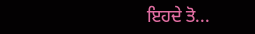ਇਹਦੇ ਤੋ...